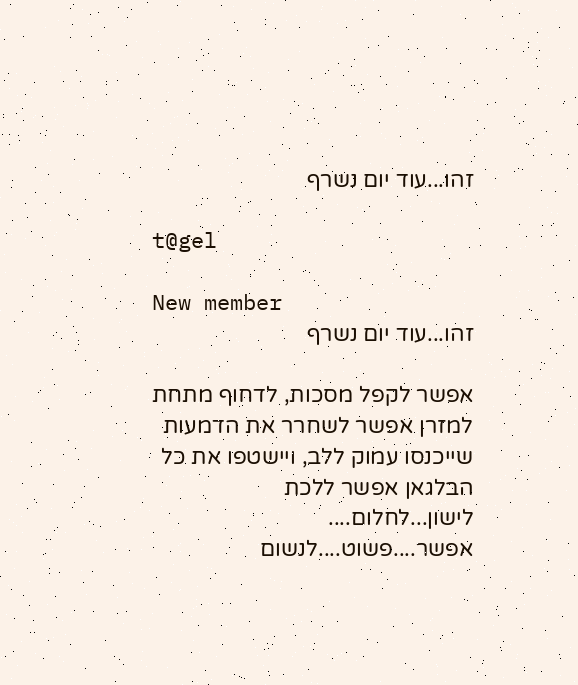זהו...עוד יום נשרף

t@gel

New member
זהו...עוד יום נשרף

אפשר לקפל מסכות, לדחוף מתחת למזרן אפשר לשחרר את הדמעות שייכנסו עמוק ללב, ויישטפו את כל הבלגאן אפשר ללכת לישון...לחלום.... אפשר....פשוט....לנשום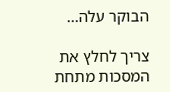הבוקר עלה...

צריך לחלץ את המסכות מתחת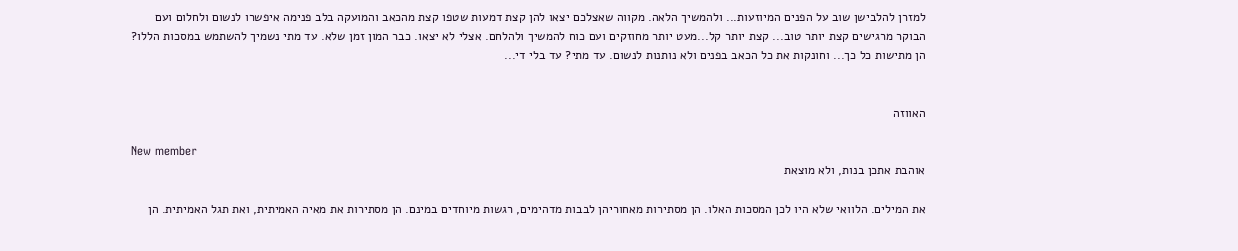למזרן להלבישן שוב על הפנים המיוזעות... ולהמשיך הלאה. מקווה שאצלכם יצאו להן קצת דמעות שטפו קצת מהכאב והמועקה בלב פנימה איפשרו לנשום ולחלום ועם הבוקר מרגישים קצת יותר טוב... קצת יותר קל...מעט יותר מחוזקים ועם כוח להמשיך ולהלחם. אצלי לא יצאו. כבר המון זמן שלא. עד מתי נשמיך להשתמש במסכות הללו? הן מתישות כל כך... וחונקות את כל הכאב בפנים ולא נותנות לנשום. עד מתי? עד בלי די...


האווזה

New member
אוהבת אתכן בנות, ולא מוצאת

את המילים. הלוואי שלא היו לכן המסכות האלו. הן מסתירות מאחוריהן לבבות מדהימים, רגשות מיוחדים במינם. הן מסתירות את מאיה האמיתית, ואת תגל האמיתית. הן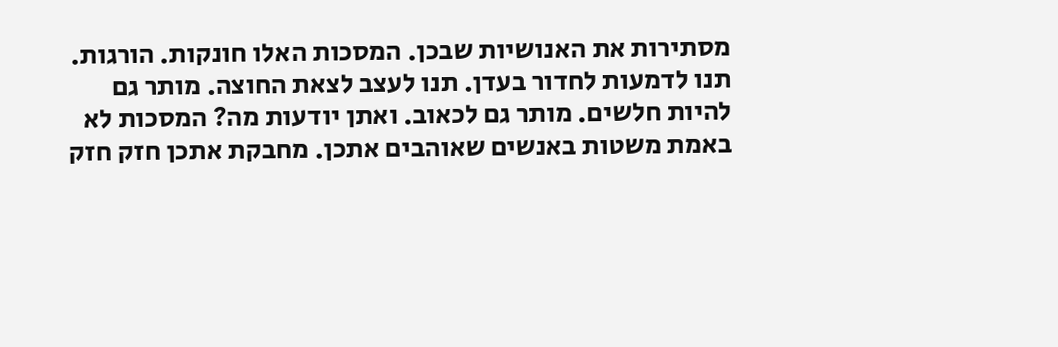מסתירות את האנושיות שבכן. המסכות האלו חונקות. הורגות. תנו לדמעות לחדור בעדן. תנו לעצב לצאת החוצה. מותר גם להיות חלשים. מותר גם לכאוב. ואתן יודעות מה? המסכות לא באמת משטות באנשים שאוהבים אתכן. מחבקת אתכן חזק חזק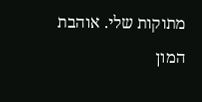מתוקות שלי. אוהבת המון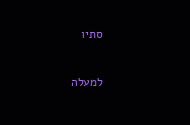סתיו

למעלה